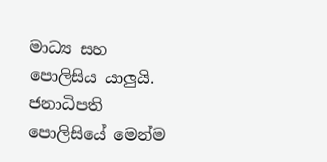මාධ්‍ය සහ පොලිසිය යාලුයි. ජනාධිපති පොලිසියේ මෙන්ම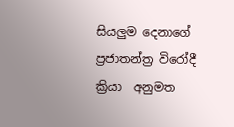සියලුම දෙනාගේ ප්‍රජාතන්ත්‍ර විරෝදී ක්‍රියා  අනුමත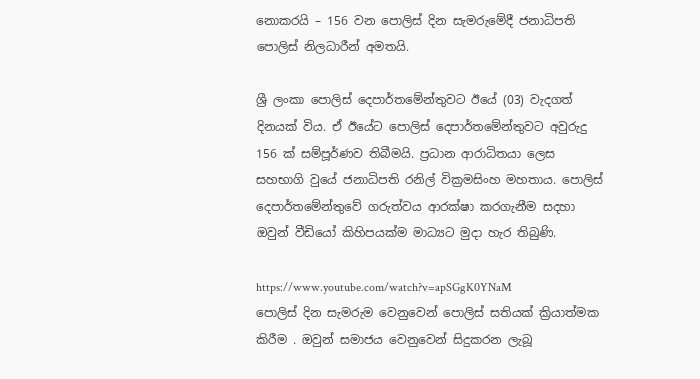නොකරයි – 156 වන පොලිස් දින සැමරුමේදී ජනාධිපති පොලිස් නිලධාරීන් අමතයි.

ශ්‍රී ලංකා පොලිස් දෙපාර්තමේන්තුවට ඊයේ (03) වැදගත් දිනයක් විය. ඒ ඊයේට පොලිස් දෙපාර්තමේන්තුවට අවුරුදු 156 ක් සම්පූර්ණව තිබීමයි. ප්‍රධාන ආරාධිතයා ලෙස සහභාගි වුයේ ජනාධිපති රනිල් වික්‍රමසිංහ මහතාය. පොලිස් දෙපාර්තමේන්තුවේ ගරුත්වය ආරක්ෂා කරගැනීම සදහා ඔවුන් වීඩියෝ කිහිපයක්ම මාධ්‍යට මුදා හැර තිබුණි.

https://www.youtube.com/watch?v=apSGgK0YNaM
පොලිස් දින සැමරුම වෙනුවෙන් පොලිස් සතියක් ක්‍රියාත්මක කිරීම . ඔවුන් සමාජය වෙනුවෙන් සිදුකරන ලැබූ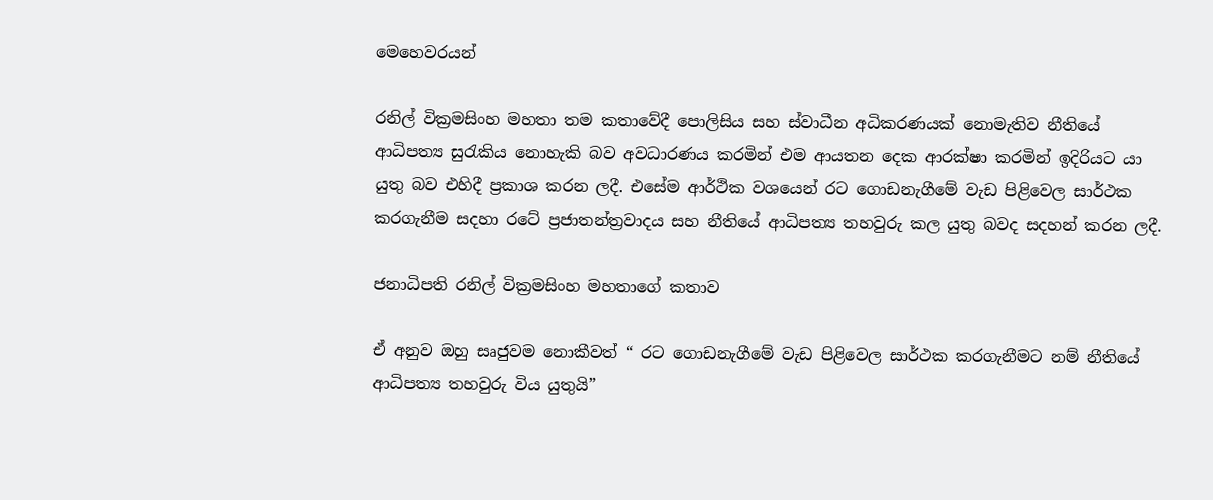මෙහෙවරයන්

රනිල් වික්‍රමසිංහ මහතා තම කතාවේදී පොලිසිය සහ ස්වාධීන අධිකරණයක් නොමැතිව නීතියේ ආධිපත්‍ය සුරැකිය නොහැකි බව අවධාරණය කරමින් එම ආයතන දෙක ආරක්ෂා කරමින් ඉදිරියට යා යුතු බව එහිදී ප්‍රකාශ කරන ලදී. එසේම ආර්ථික වශයෙන් රට ගොඩනැගීමේ වැඩ පිළිවෙල සාර්ථක කරගැනීම සදහා රටේ ප්‍රජාතන්ත්‍රවාදය සහ නීතියේ ආධිපත්‍ය තහවුරු කල යුතු බවද සදහන් කරන ලදී.

ජනාධිපති රනිල් වික්‍රමසිංහ මහතාගේ කතාව

ඒ අනුව ඔහු සෘජුවම නොකීවත් “ රට ගොඩනැගීමේ වැඩ පිළිවෙල සාර්ථක කරගැනීමට නම් නීතියේ ආධිපත්‍ය තහවුරු විය යුතුයි”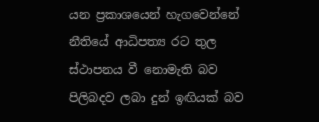යන ප්‍රකාශයෙන් හැගවෙන්නේ  නීතියේ ආධිපත්‍ය රට තුල ස්ථාපනය වී නොමැති බව පිලිබදව ලබා දුන් ඉඟියක් බව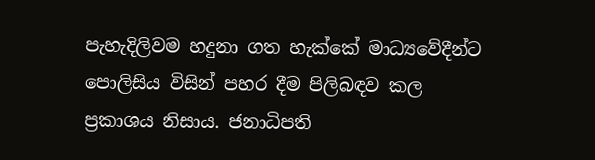පැහැදිලිවම හදුනා ගත හැක්කේ මාධ්‍යවේදීන්ට පොලිසිය විසින් පහර දීම පිලිබඳව කල ප්‍රකාශය නිසාය. ජනාධිපති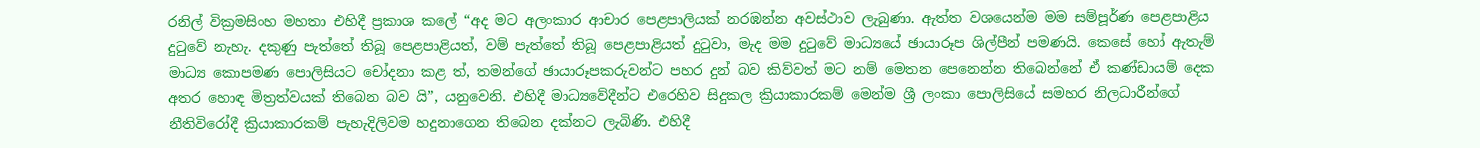රනිල් වික්‍රමසිංහ මහතා එහිදී ප්‍රකාශ කලේ “අද මට අලංකාර ආචාර පෙළපාලියක් නරඹන්න අවස්ථාව ලැබුණා. ඇත්ත වශයෙන්ම මම සම්පූර්ණ පෙළපාළිය දුටුවේ නැහැ. දකුණු පැත්තේ තිබූ පෙළපාළියත්, වම් පැත්තේ තිබූ පෙළපාළියත් දුටුවා, මැද මම දුටුවේ මාධ්‍යයේ ඡායාරූප ශිල්පීන් පමණයි. කෙසේ හෝ ඇතැම් මාධ්‍ය කොපමණ පොලිසියට චෝදනා කළ ත්, තමන්ගේ ඡායාරූපකරුවන්ට පහර දුන් බව කිව්වත් මට නම් මෙතන පෙනෙන්න තිබෙන්නේ ඒ කණ්ඩායම් දෙක අතර හොඳ මිත්‍රත්වයක් තිබෙන බව යි”, යනුවෙනි. එහිදී මාධ්‍යවේදීන්ට එරෙහිව සිදුකල ක්‍රියාකාරකම් මෙන්ම ශ්‍රී ලංකා පොලිසියේ සමහර නිලධාරීන්ගේ නීතිවිරෝදී ක්‍රියාකාරකම් පැහැදිලිවම හදුනාගෙන තිබෙන දක්නට ලැබිණි. එහිදී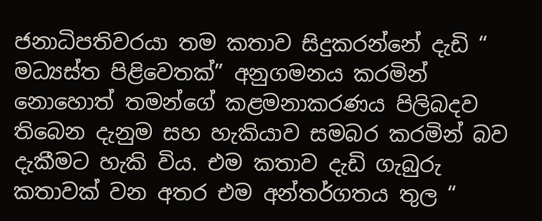ජනාධිපතිවරයා තම කතාව සිදුකරන්නේ දැඩි “ මධ්‍යස්ත පිළිවෙතක්” අනුගමනය කරමින් නොහොත් තමන්ගේ කළමනාකරණය පිලිබදව තිබෙන දැනුම සහ හැකියාව සමබර කරමින් බව දැකීමට හැකි විය. එම කතාව දැඩි ගැබුරු කතාවක් වන අතර එම අන්තර්ගතය තුල “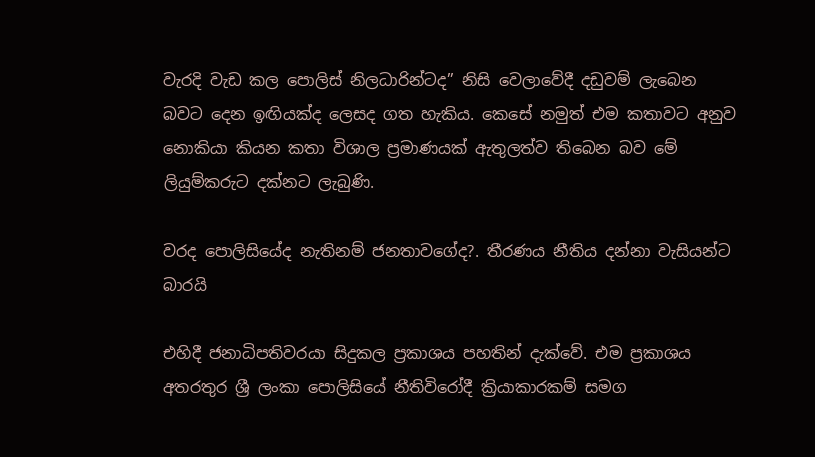වැරදි වැඩ කල පොලිස් නිලධාරින්ටද” නිසි වෙලාවේදී දඩුවම් ලැබෙන බවට දෙන ඉඟියක්ද ලෙසද ගත හැකිය. කෙසේ නමුත් එම කතාවට අනුව නොකියා කියන කතා විශාල ප්‍රමාණයක් ඇතුලත්ව තිබෙන බව මේ ලියුම්කරුට දක්නට ලැබුණි.

වරද පොලිසියේද නැතිනම් ජනතාවගේද?. තීරණය නීතිය දන්නා වැසියන්ට බාරයි

එහිදී ජනාධිපතිවරයා සිදුකල ප්‍රකාශය පහතින් දැක්වේ. එම ප්‍රකාශය අතරතුර ශ්‍රී ලංකා පොලිසියේ නීතිවිරෝදී ක්‍රියාකාරකම් සමග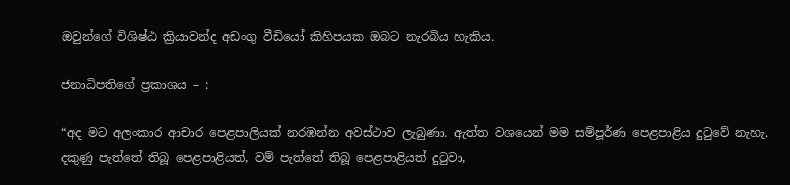ඔවුන්ගේ විශිෂ්ඨ ක්‍රියාවන්ද අඩංගු වීඩියෝ කිහිපයක ඔබට නැරබිය හැකිය.

ජනාධිපතිගේ ප්‍රකාශය – :

“අද මට අලංකාර ආචාර පෙළපාලියක් නරඹන්න අවස්ථාව ලැබුණා. ඇත්ත වශයෙන් මම සම්පූර්ණ පෙළපාළිය දුටුවේ නැහැ. දකුණු පැත්තේ තිබූ පෙළපාළියත්, වම් පැත්තේ තිබූ පෙළපාළියත් දුටුවා,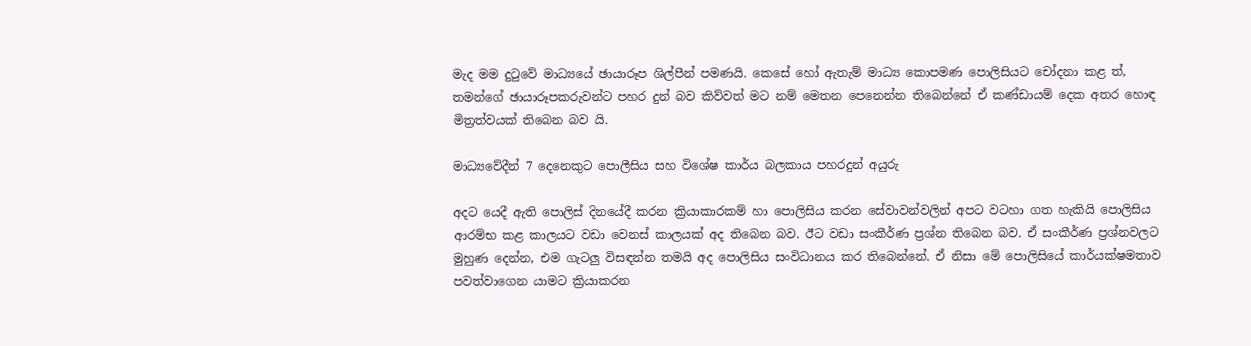මැද මම දුටුවේ මාධ්‍යයේ ඡායාරූප ශිල්පීන් පමණයි. කෙසේ හෝ ඇතැම් මාධ්‍ය කොපමණ පොලිසියට චෝදනා කළ ත්, තමන්ගේ ඡායාරූපකරුවන්ට පහර දුන් බව කිව්වත් මට නම් මෙතන පෙනෙන්න තිබෙන්නේ ඒ කණ්ඩායම් දෙක අතර හොඳ මිත්‍රත්වයක් තිබෙන බව යි.

මාධ්‍යවේදීන් 7 දෙනෙකුට පොලීසිය සහ විශේෂ කාර්ය බලකාය පහරදුන් අයුරු

අදට යෙදී ඇති පොලිස් දිනයේදී කරන ක්‍රියාකාරකම් හා පොලිසිය කරන සේවාවන්වලින් අපට වටහා ගත හැකියි පොලිසිය ආරම්භ කළ කාලයට වඩා වෙනස් කාලයක් අද තිබෙන බව. ඊට වඩා සංකීර්ණ ප්‍රශ්න තිබෙන බව. ඒ සංකීර්ණ ප්‍රශ්නවලට මුහුණ දෙන්න, එම ගැටලු විසඳන්න තමයි අද පොලිසිය සංවිධානය කර තිබෙන්නේ. ඒ නිසා මේ පොලිසියේ කාර්යක්ෂමතාව පවත්වාගෙන යාමට ක්‍රියාකරන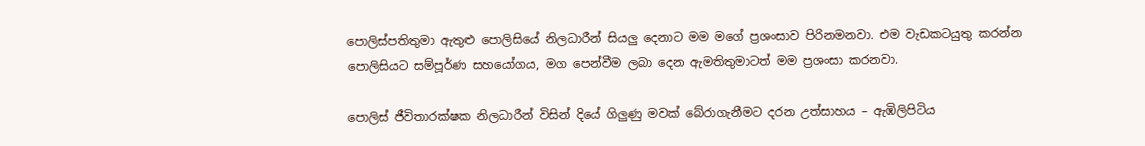පොලිස්පතිතුමා ඇතුළු පොලිසියේ නිලධාරීන් සියලු දෙනාට මම මගේ ප්‍රශංසාව පිරිනමනවා. එම වැඩකටයුතු කරන්න පොලිසියට සම්පූර්ණ සහයෝගය, මග පෙන්වීම ලබා දෙන ඇමතිතුමාටත් මම ප්‍රශංසා කරනවා.

පොලිස් ජීවිතාරක්ෂක නිලධාරීන් විසින් දියේ ගිලුණු මවක් බේරාගැනීමට දරන උත්සාහය – ඇඹිලිපිටිය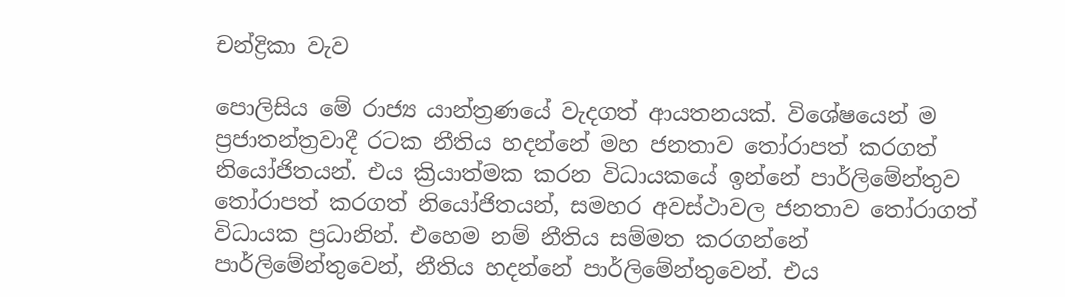චන්ද්‍රිකා වැව

පොලිසිය මේ රාජ්‍ය යාන්ත්‍රණයේ වැදගත් ආයතනයක්. විශේෂයෙන් ම ප්‍රජාතන්ත්‍රවාදී රටක නීතිය හදන්නේ මහ ජනතාව තෝරාපත් කරගත් නියෝජිතයන්. එය ක්‍රියාත්මක කරන විධායකයේ ඉන්නේ පාර්ලිමේන්තුව තෝරාපත් කරගත් නියෝජිතයන්, සමහර අවස්ථාවල ජනතාව තෝරාගත් විධායක ප්‍රධානින්. එහෙම නම් නීතිය සම්මත කරගන්නේ පාර්ලිමේන්තුවෙන්, නීතිය හදන්නේ පාර්ලිමේන්තුවෙන්. එය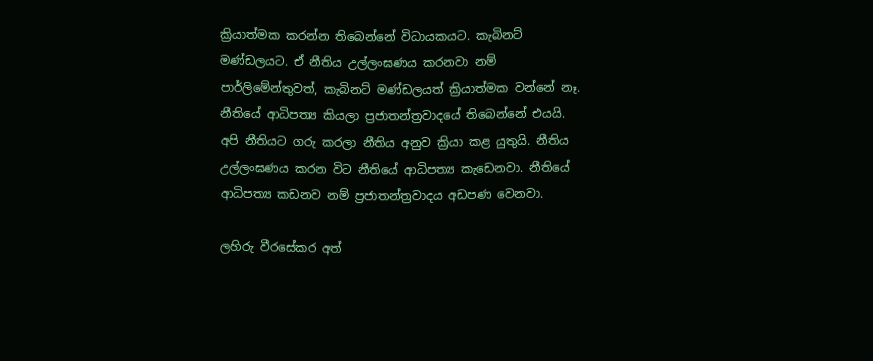ක්‍රියාත්මක කරන්න තිබෙන්නේ විධායකයට. කැබිනට් මණ්ඩලයට. ඒ නීතිය උල්ලංඝණය කරනවා නම් පාර්ලිමේන්තුවත්, කැබිනට් මණ්ඩලයත් ක්‍රියාත්මක වන්නේ නෑ. නීතියේ ආධිපත්‍ය කියලා ප්‍රජාතන්ත්‍රවාදයේ තිබෙන්නේ එයයි. අපි නීතියට ගරු කරලා නීතිය අනුව ක්‍රියා කළ යුතුයි. නීතිය උල්ලංඝණය කරන විට නීතියේ ආධිපත්‍ය කැඩෙනවා. නීතියේ ආධිපත්‍ය කඩනව නම් ප්‍රජාතන්ත්‍රවාදය අඩපණ වෙනවා.

ලහිරු වීරසේකර අත්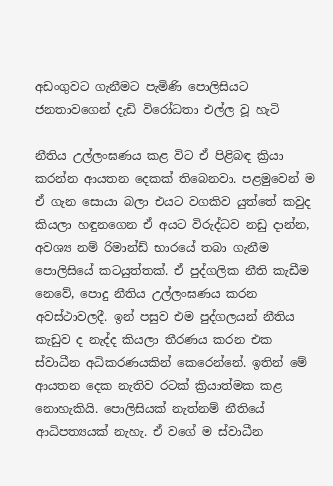අඩංගුවට ගැනීමට පැමිණි පොලිසියට ජනතාවගෙන් දැඩි විරෝධතා එල්ල වූ හැටි

නීතිය උල්ලංඝණය කළ විට ඒ පිළිබඳ ක්‍රියා කරන්න ආයතන දෙකක් තිබෙනවා. පළමුවෙන් ම ඒ ගැන සොයා බලා එයට වගකිව යුත්තේ කවුද කියලා හඳුනගෙන ඒ අයට විරුද්ධව නඩු දාන්න, අවශ්‍ය නම් රිමාන්ඩ් භාරයේ තබා ගැනීම පොලිසියේ කටයුත්තක්. ඒ පුද්ගලික නීති කැඩීම නෙවේ, පොදු නීතිය උල්ලංඝණය කරන අවස්ථාවලදී. ඉන් පසුව එම පුද්ගලයන් නීතිය කැඩුව ද නැද්ද කියලා තීරණය කරන එක ස්වාධීන අධිකරණයකින් කෙරෙන්නේ. ඉතින් මේ ආයතන දෙක නැතිව රටක් ක්‍රියාත්මක කළ නොහැකියි. පොලිසියක් නැත්නම් නීතියේ ආධිපත්‍යයක් නැහැ. ඒ වගේ ම ස්වාධීන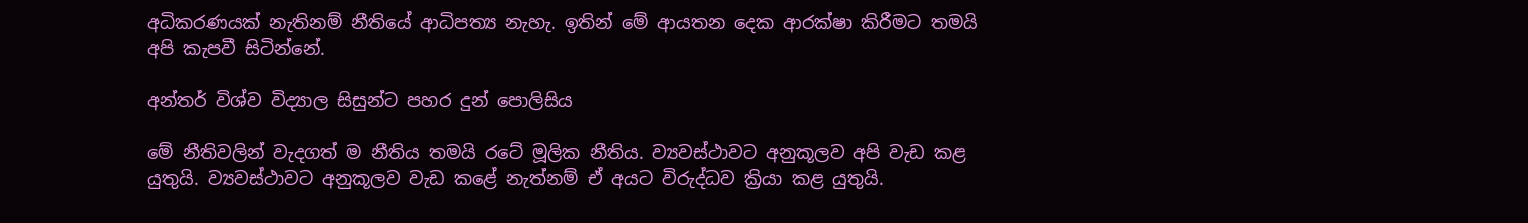අධිකරණයක් නැතිනම් නීතියේ ආධිපත්‍ය නැහැ. ඉතින් මේ ආයතන දෙක ආරක්ෂා කිරීමට තමයි අපි කැපවී සිටින්නේ.

අන්තර් විශ්ව විද්‍යාල සිසුන්ට පහර දුන් පොලිසිය

මේ නීතිවලින් වැදගත් ම නීතිය තමයි රටේ මූලික නීතිය. ව්‍යවස්ථාවට අනුකූලව අපි වැඩ කළ යුතුයි. ව්‍යවස්ථාවට අනුකූලව වැඩ කළේ නැත්නම් ඒ අයට විරුද්ධව ක්‍රියා කළ යුතුයි.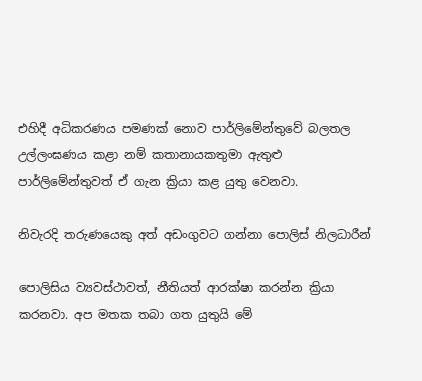එහිදී අධිකරණය පමණක් නොව පාර්ලිමේන්තුවේ බලතල උල්ලංඝණය කළා නම් කතානායකතුමා ඇතුළු පාර්ලිමේන්තුවත් ඒ ගැන ක්‍රියා කළ යුතු වෙනවා.

නිවැරදි තරුණයෙකු අත් අඩංගුවට ගන්නා පොලිස් නිලධාරීන්

පොලිසිය ව්‍යවස්ථාවත්, නීතියත් ආරක්ෂා කරන්න ක්‍රියා කරනවා. අප මතක තබා ගත යුතුයි මේ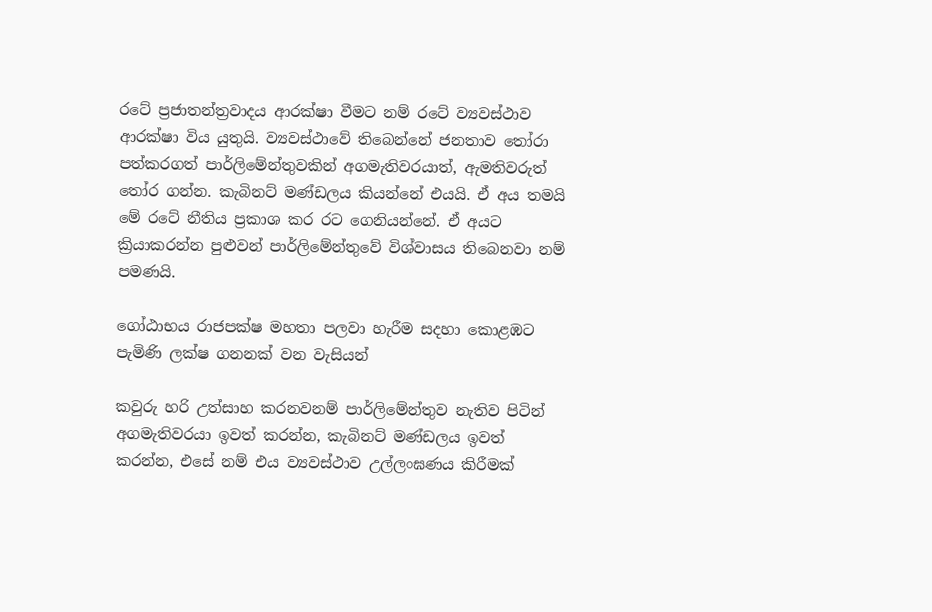රටේ ප්‍රජාතන්ත්‍රවාදය ආරක්ෂා වීමට නම් රටේ ව්‍යවස්ථාව ආරක්ෂා විය යුතුයි. ව්‍යවස්ථාවේ තිබෙන්නේ ජනතාව තෝරා පත්කරගත් පාර්ලිමේන්තුවකින් අගමැතිවරයාත්, ඇමතිවරුත් තෝර ගන්න. කැබිනට් මණ්ඩලය කියන්නේ එයයි. ඒ අය තමයි මේ රටේ නීතිය ප්‍රකාශ කර රට ගෙනියන්නේ. ඒ අයට ක්‍රියාකරන්න පුළුවන් පාර්ලිමේන්තුවේ විශ්වාසය තිබෙනවා නම් පමණයි.

ගෝඨාභය රාජපක්ෂ මහතා පලවා හැරීම සදහා කොළඹට පැමිණි ලක්ෂ ගනනක් වන වැසියන්

කවුරු හරි උත්සාහ කරනවනම් පාර්ලිමේන්තුව නැතිව පිටින් අගමැතිවරයා ඉවත් කරන්න, කැබිනට් මණ්ඩලය ඉවත් කරන්න, එසේ නම් එය ව්‍යවස්ථාව උල්ලංඝණය කිරීමක්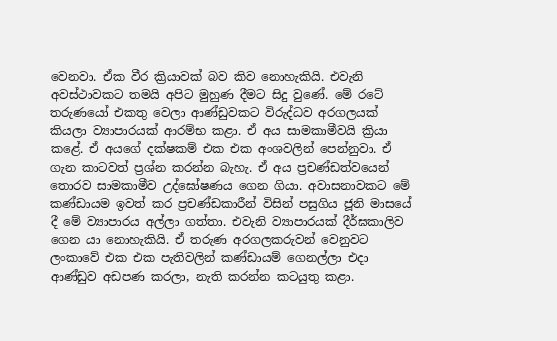වෙනවා. ඒක වීර ක්‍රියාවක් බව කිව නොහැකියි. එවැනි අවස්ථාවකට තමයි අපිට මුහුණ දීමට සිදු වුණේ. මේ රටේ තරුණයෝ එකතු වෙලා ආණ්ඩුවකට විරුද්ධව අරගලයක් කියලා ව්‍යාපාරයක් ආරම්භ කළා. ඒ අය සාමකාමීවයි ක්‍රියා කළේ. ඒ අයගේ දක්ෂකම් එක එක අංශවලින් පෙන්නුවා. ඒ ගැන කාටවත් ප්‍රශ්න කරන්න බැහැ. ඒ අය ප්‍රචණ්ඩත්වයෙන් තොරව සාමකාමීව උද්ඝෝෂණය ගෙන ගියා. අවාසනාවකට මේ කණ්ඩායම ඉවත් කර ප්‍රචණ්ඩකාරීන් විසින් පසුගිය ජූනි මාසයේ දී මේ ව්‍යාපාරය අල්ලා ගත්තා. එවැනි ව්‍යාපාරයක් දීර්ඝකාලිව ගෙන යා නොහැකියි. ඒ තරුණ අරගලකරුවන් වෙනුවට ලංකාවේ එක එක පැතිවලින් කණ්ඩායම් ගෙනල්ලා එදා ආණ්ඩුව අඩපණ කරලා, නැති කරන්න කටයුතු කළා.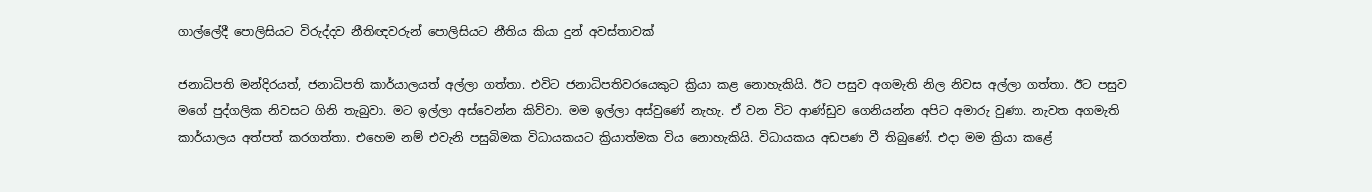ගාල්ලේදී පොලිසියට විරුද්දව නීතිඥවරුන් පොලිසියට නීතිය කියා දුන් අවස්තාවක්

ජනාධිපති මන්දිරයත්, ජනාධිපති කාර්යාලයත් අල්ලා ගත්තා. එවිට ජනාධිපතිවරයෙකුට ක්‍රියා කළ නොහැකියි. ඊට පසුව අගමැති නිල නිවස අල්ලා ගත්තා. ඊට පසුව මගේ පුද්ගලික නිවසට ගිනි තැබුවා. මට ඉල්ලා අස්වෙන්න කිව්වා. මම ඉල්ලා අස්වුණේ නැහැ. ඒ වන විට ආණ්ඩුව ගෙනියන්න අපිට අමාරු වුණා. නැවත අගමැති කාර්යාලය අත්පත් කරගත්තා. එහෙම නම් එවැනි පසුබිමක විධායකයට ක්‍රියාත්මක විය නොහැකියි. විධායකය අඩපණ වී තිබුණේ. එදා මම ක්‍රියා කළේ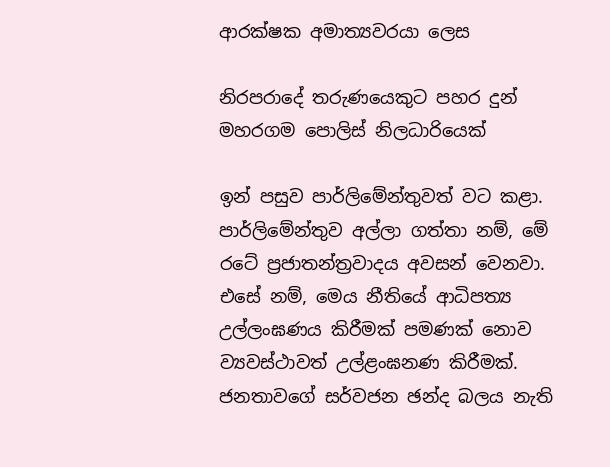ආරක්ෂක අමාත්‍යවරයා ලෙස

නිරපරාදේ තරුණයෙකුට පහර දුන් මහරගම පොලිස් නිලධාරියෙක්

ඉන් පසුව පාර්ලිමේන්තුවත් වට කළා. පාර්ලිමේන්තුව අල්ලා ගත්තා නම්, මේ රටේ ප්‍රජාතන්ත්‍රවාදය අවසන් වෙනවා. එසේ නම්, මෙය නීතියේ ආධිපත්‍ය උල්ලංඝණය කිරීමක් පමණක් නොව ව්‍යවස්ථාවත් උල්ළංඝනණ කිරීමක්. ජනතාවගේ සර්වජන ඡන්ද බලය නැති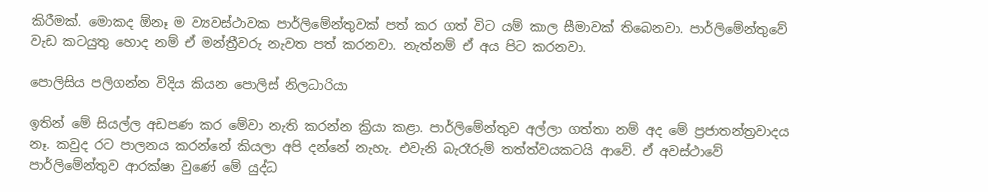කිරීමක්. මොකද ඕනෑ ම ව්‍යවස්ථාවක පාර්ලිමේන්තුවක් පත් කර ගත් විට යම් කාල සීමාවක් තිබෙනවා. පාර්ලිමේන්තුවේ වැඩ කටයුතු හොද නම් ඒ මන්ත්‍රීවරු නැවත පත් කරනවා. නැත්නම් ඒ අය පිට කරනවා.

පොලිසිය පලිගන්න විදිය කියන පොලිස් නිලධාරියා

ඉතින් මේ සියල්ල අඩපණ කර මේවා නැති කරන්න ක්‍රියා කළා. පාර්ලිමේන්තුව අල්ලා ගත්තා නම් අද මේ ප්‍රජාතන්ත්‍රවාදය නෑ. කවුද රට පාලනය කරන්නේ කියලා අපි දන්නේ නැහැ. එවැනි බැරෑරුම් තත්ත්වයකටයි ආවේ. ඒ අවස්ථාවේ පාර්ලිමේන්තුව ආරක්ෂා වුණේ මේ යුද්ධ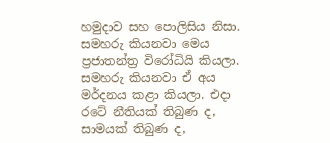හමුදාව සහ පොලිසිය නිසා. සමහරු කියනවා මෙය ප්‍රජාතන්ත්‍ර විරෝධියි කියලා. සමහරු කියනවා ඒ අය මර්දනය කළා කියලා. එදා රටේ නීතියක් තිබුණ ද, සාමයක් තිබුණ ද,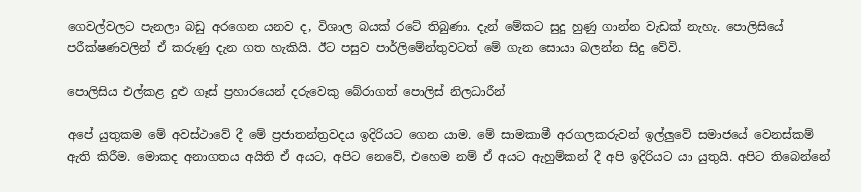ගෙවල්වලට පැනලා බඩු අරගෙන යනව ද, විශාල බයක් රටේ තිබුණා. දැන් මේකට සුදු හුණු ගාන්න වැඩක් නැහැ. පොලිසියේ පරීක්ෂණවලින් ඒ කරුණු දැන ගත හැකියි. ඊට පසුව පාර්ලිමේන්තුවටත් මේ ගැන සොයා බලන්න සිදු වේවි.

පොලිසිය එල්කළ දුළු ගෑස් ප්‍රහාරයෙන් දරුවෙකු බේරාගත් පොලිස් නිලධාරීන්

අපේ යුතුකම මේ අවස්ථාවේ දී මේ ප්‍රජාතන්ත්‍රවදය ඉදිරියට ගෙන යාම. මේ සාමකාමී අරගලකරුවන් ඉල්ලුවේ සමාජයේ වෙනස්කම් ඇති කිරීම. මොකද අනාගතය අයිති ඒ අයට, අපිට නෙවේ, එහෙම නම් ඒ අයට ඇහුම්කන් දී අපි ඉදිරියට යා යුතුයි. අපිට තිබෙන්නේ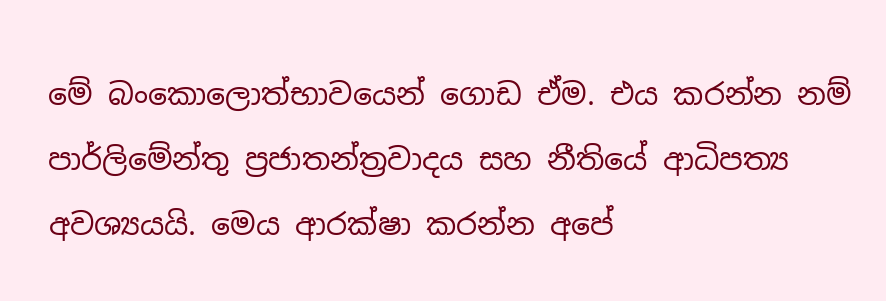මේ බංකොලොත්භාවයෙන් ගොඩ ඒම. එය කරන්න නම් පාර්ලිමේන්තු ප්‍රජාතන්ත්‍රවාදය සහ නීතියේ ආධිපත්‍ය අවශ්‍යයයි. මෙය ආරක්ෂා කරන්න අපේ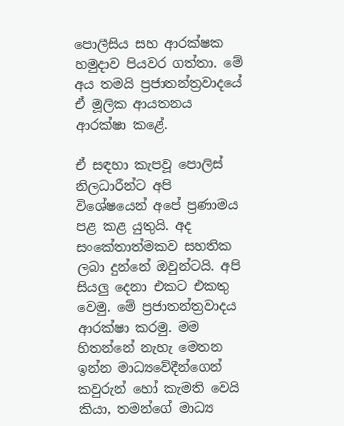පොලීසිය සහ ආරක්ෂක හමුදාව පියවර ගත්තා. මේ අය තමයි ප්‍රජාතන්ත්‍රවාදයේ ඒ මූලික ආයතනය ආරක්ෂා කළේ.

ඒ සඳහා කැපවූ පොලිස් නිලධාරීන්ට අපි විශේෂයෙන් අපේ ප්‍රණාමය පළ කළ යුතුයි. අද සංකේතාත්මකව සහතික ලබා දුන්නේ ඔවුන්ටයි. අපි සියලු දෙනා එකට එකතු වෙමු. මේ ප්‍රජාතන්ත්‍රවාදය ආරක්ෂා කරමු. මම හිතන්නේ නැහැ මෙතන ඉන්න මාධ්‍යවේදීන්ගෙන් කවුරුන් හෝ කැමති වෙයි කියා, තමන්ගේ මාධ්‍ය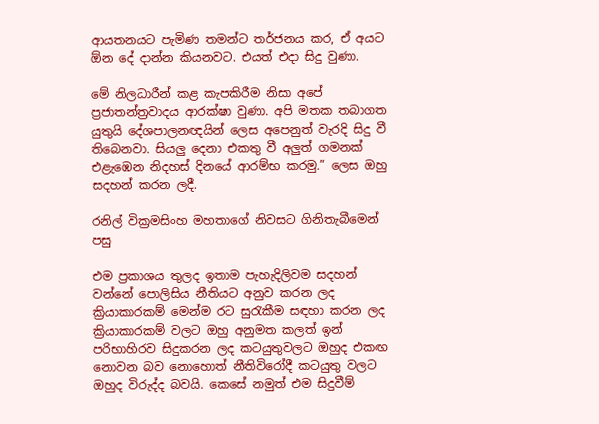ආයතනයට පැමිණ තමන්ට තර්ජනය කර, ඒ අයට ඕන දේ දාන්න කියනවට. එයත් එදා සිදු වුණා.

මේ නිලධාරීන් කළ කැපකිරීම නිසා අපේ ප්‍රජාතන්ත්‍රවාදය ආරක්ෂා වුණා. අපි මතක තබාගත යුතුයි දේශපාලනඥයින් ලෙස අපෙනුත් වැරදි සිදු වී තිබෙනවා. සියලු දෙනා එකතු වී අලුත් ගමනක් එළැඹෙන නිදහස් දිනයේ ආරම්භ කරමු.” ලෙස ඔහු සදහන් කරන ලදී.

රනිල් වික්‍රමසිංහ මහතාගේ නිවසට ගිනිතැබීමෙන් පසු

එම ප්‍රකාශය තුලද ඉතාම පැහැදිලිවම සදහන් වන්නේ පොලිසිය නීතියට අනුව කරන ලද ක්‍රියාකාරකම් මෙන්ම රට සුරැකීම සඳහා කරන ලද ක්‍රියාකාරකම් වලට ඔහු අනුමත කලත් ඉන් පරිභාහිරව සිදුකරන ලද කටයුතුවලට ඔහුද එකඟ නොවන බව නොහොත් නීතිවිරෝදී කටයුතු වලට ඔහුද විරුද්ද බවයි. කෙසේ නමුත් එම සිදුවීම්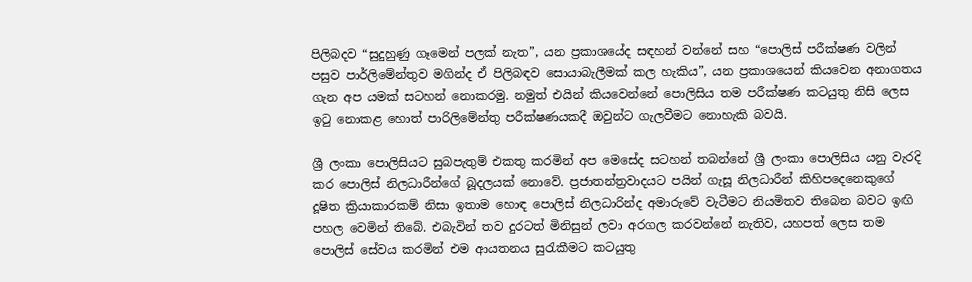පිලිබදව “සුදුහුණු ගෑමෙන් පලක් නැත”, යන ප්‍රකාශයේද සඳහන් වන්නේ සහ “පොලිස් පරීක්ෂණ වලින් පසුව පාර්ලිමේන්තුව මගින්ද ඒ පිලිබඳව සොයාබැලීමක් කල හැකිය”, යන ප්‍රකාශයෙන් කියවෙන අනාගතය ගැන අප යමක් සටහන් නොකරමු. නමුත් එයින් කියවෙන්නේ පොලිසිය තම පරීක්ෂණ කටයුතු නිසි ලෙස ඉටු නොකළ හොත් පාරිලිමේන්තු පරීක්ෂණයකදී ඔවුන්ට ගැලවීමට නොහැකි බවයි.

ශ්‍රී ලංකා පොලිසියට සුබපැතුම් එකතු කරමින් අප මෙසේද සටහන් තබන්නේ ශ්‍රී ලංකා පොලිසිය යනු වැරදි කර පොලිස් නිලධාරීන්ගේ බූදලයක් නොවේ. ප්‍රජාතන්ත්‍රවාදයට පයින් ගැසූ නිලධාරීන් කිහිපදෙනෙකුගේ දූෂිත ක්‍රියාකාරකම් නිසා ඉතාම හොඳ පොලිස් නිලධාරින්ද අමාරුවේ වැටීමට නියමිතව තිබෙන බවට ඉඟි පහල වෙමින් තිබේ. එබැවින් තව දුරටත් මිනිසුන් ලවා අරගල කරවන්නේ නැතිව, යහපත් ලෙස තම පොලිස් සේවය කරමින් එම ආයතනය සුරැකීමට කටයුතු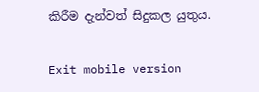කිරීම දැන්වත් සිදුකල යුතුය.

Exit mobile version